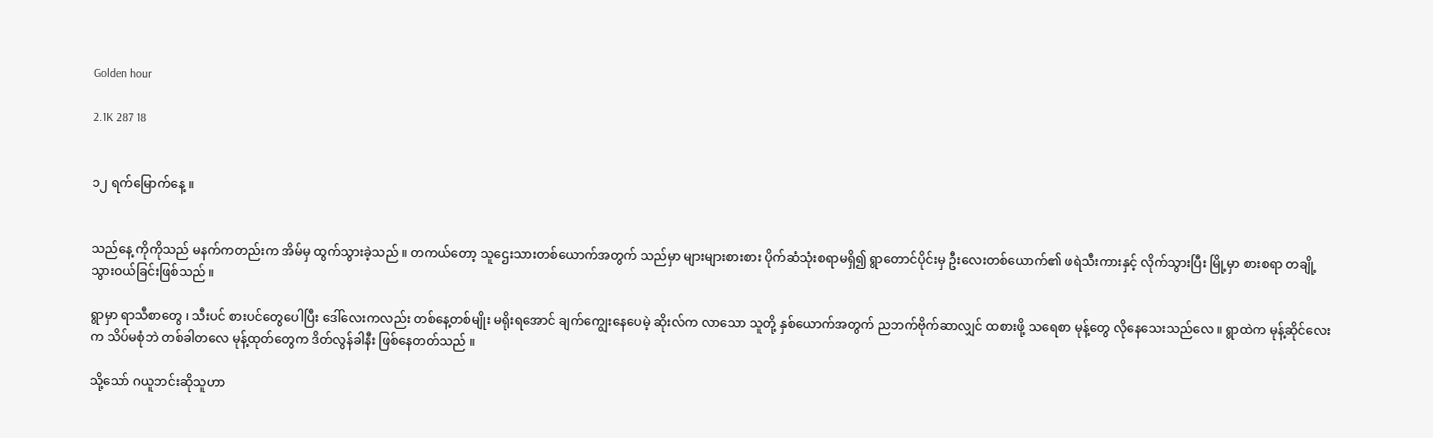Golden hour

2.1K 287 18


၁၂ ရက်မြောက်နေ့ ။


သည်နေ့ ကိုကိုသည် မနက်ကတည်းက အိမ်မှ ထွက်သွားခဲ့သည် ။ တကယ်တော့ သူဌေးသားတစ်ယောက်အတွက် သည်မှာ များများစားစား ပိုက်ဆံသုံးစရာမရှိ၍ ရွာတောင်ပိုင်းမှ ဦးလေးတစ်ယောက်၏ ဖရဲသီးကားနှင့် လိုက်သွားပြီး မြို့မှာ စားစရာ တချို့ သွားဝယ်ခြင်းဖြစ်သည် ။

ရွာမှာ ရာသီစာတွေ ၊ သီးပင် စားပင်တွေပေါပြီး ဒေါ်လေးကလည်း တစ်နေ့တစ်မျိုး မရိုးရအောင် ချက်ကျွေးနေပေမဲ့ ဆိုးလ်က လာသော သူတို့ နှစ်ယောက်အတွက် ညဘက်ဗိုက်ဆာလျှင် ထစားဖို့ သရေစာ မုန့်တွေ လိုနေသေးသည်လေ ။ ရွာထဲက မုန့်ဆိုင်လေးက သိပ်မစုံဘဲ တစ်ခါတလေ မုန့်ထုတ်တွေက ဒိတ်လွန်ခါနီး ဖြစ်နေတတ်သည် ။

သို့သော် ဂယူဘင်းဆိုသူဟာ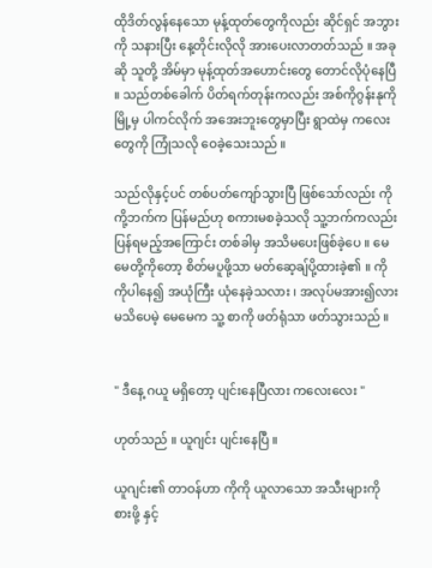ထိုဒိတ်လွန်နေသော မုန့်ထုတ်တွေကိုလည်း ဆိုင်ရှင် အဘွားကို သနားပြီး နေ့တိုင်းလိုလို အားပေးလာတတ်သည် ။ အခုဆို သူတို့ အိမ်မှာ မုန့်ထုတ်အဟောင်းတွေ တောင်လိုပုံနေပြီ ။ သည်တစ်ခေါက် ပိတ်ရက်တုန်းကလည်း အစ်ကိုဂွန်းနုကို မြို့မှ ပါကင်လိုက် အအေးဘူးတွေမှာပြီး ရွာထဲမှ ကလေးတွေကို ကြုံသလို ဝေခဲ့သေးသည် ။

သည်လိုနှင့်ပင် တစ်ပတ်ကျော်သွားပြီ ဖြစ်သော်လည်း ကိုကို့ဘက်က ပြန်မည်ဟု စကားမစခဲ့သလို သူ့ဘက်ကလည်း ပြန်ရမည့်အကြောင်း တစ်ခါမှ အသိမပေးဖြစ်ခဲ့ပေ ။ မေမေတို့ကိုတော့ စိတ်မပူဖို့သာ မတ်ဆေ့ချ်ပို့ထားခဲ့၏ ။ ကိုကိုပါနေ၍ အယုံကြီး ယုံနေခဲ့သလား ၊ အလုပ်မအား၍လား မသိပေမဲ့ မေမေက သူ့ စာကို ဖတ်ရုံသာ ဖတ်သွားသည် ။


" ဒီနေ့ ဂယူ မရှိတော့ ပျင်းနေပြီလား ကလေးလေး "

ဟုတ်သည် ။ ယူဂျင်း ပျင်းနေပြီ ။

ယူဂျင်း၏ တာဝန်ဟာ ကိုကို ယူလာသော အသီးများကို စားဖို့ နှင့်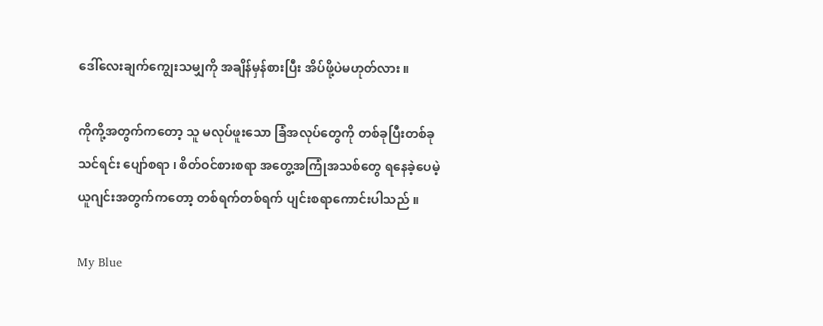ဒေါ်လေးချက်ကျွေးသမျှကို အချိန်မှန်စားပြီး အိပ်ဖို့ပဲမဟုတ်လား ။

ကိုကို့အတွက်ကတော့ သူ မလုပ်ဖူးသော ခြံအလုပ်တွေကို တစ်ခုပြီးတစ်ခု သင်ရင်း ပျော်စရာ ၊ စိတ်ဝင်စားစရာ အတွေ့အကြုံအသစ်တွေ ရနေခဲ့ပေမဲ့ ယူဂျင်းအတွက်ကတော့ တစ်ရက်တစ်ရက် ပျင်းစရာကောင်းပါသည် ။

My Blue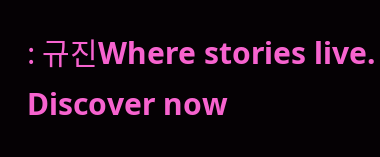: 규진Where stories live. Discover now